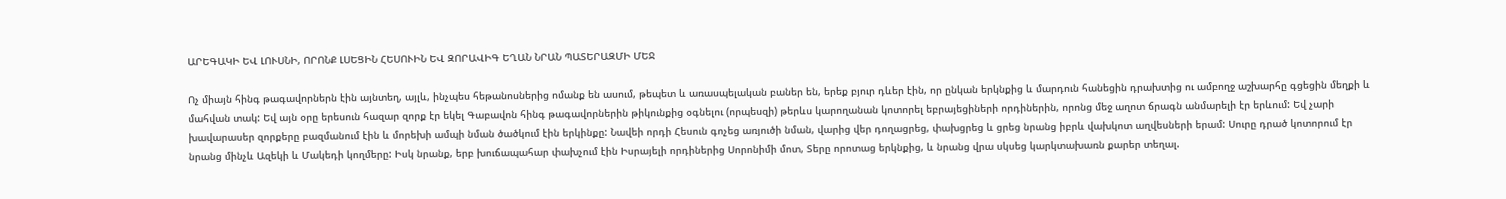ԱՐԵԳԱԿԻ ԵՎ ԼՈՒՍՆԻ, ՈՐՈՆՔ ԼՍԵՑԻՆ ՀԵՍՈՒԻՆ ԵՎ ԶՈՐԱՎԻԳ ԵՂԱՆ ՆՐԱՆ ՊԱՏԵՐԱԶՄԻ ՄԵՋ

Ոչ միայն հինգ թագավորներն էին այնտեղ, այլև, ինչպես հեթանոսներից ոմանք են ասում, թեպետ և առասպելական բաներ են, երեք բյուր դևեր էին, որ ընկան երկնքից և մարդուն հանեցին դրախտից ու ամբողջ աշխարհը գցեցին մեղքի և մահվան տակ: Եվ այն օրը երեսուն հազար զորք էր եկել Գաբավոն հինգ թագավորներին թիկունքից օգնելու (որպեսզի) թերևս կարողանան կոտորել եբրայեցիների որդիներին, որոնց մեջ աղոտ ճրագն անմարելի էր երևում: Եվ չարի խավարասեր զորքերը բազմանում էին և մորեխի ամպի նման ծածկում էին երկինքը: Նավեի որդի Հեսուն գոչեց առյուծի նման, վարից վեր դողացրեց, փախցրեց և ցրեց նրանց իբրև վախկոտ աղվեսների երամ: Սուրը դրած կոտորում էր նրանց մինչև Ազեկի և Մակեդի կողմերը: Իսկ նրանք, երբ խուճապահար փախչում էին Իսրայելի որդիներից Սորոնիմի մոտ, Տերը որոտաց երկնքից, և նրանց վրա սկսեց կարկտախառն քարեր տեղալ.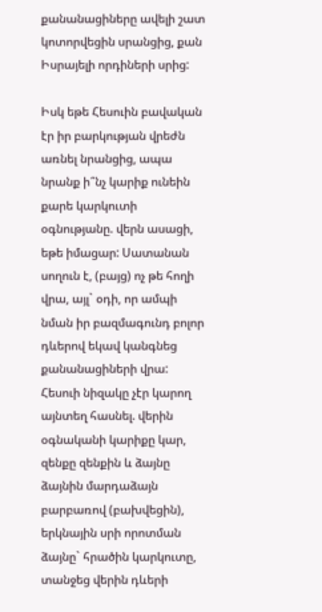քանանացիները ավելի շատ կոտորվեցին սրանցից, քան Իսրայելի որդիների սրից:

Իսկ եթե Հեսուին բավական էր իր բարկության վրեժն առնել նրանցից, ապա նրանք ի՞նչ կարիք ունեին քարե կարկուտի օգնությանը. վերն ասացի, եթե իմացար: Սատանան սողուն է, (բայց) ոչ թե հողի վրա, այլ` օդի, որ ամպի նման իր բազմագունդ բոլոր դևերով եկավ կանգնեց քանանացիների վրա: Հեսուի նիզակը չէր կարող այնտեղ հասնել. վերին օգնականի կարիքը կար, զենքը զենքին և ձայնը ձայնին մարդաձայն բարբառով (բախվեցին), երկնային սրի որոտման ձայնը` հրածին կարկուտը, տանջեց վերին դևերի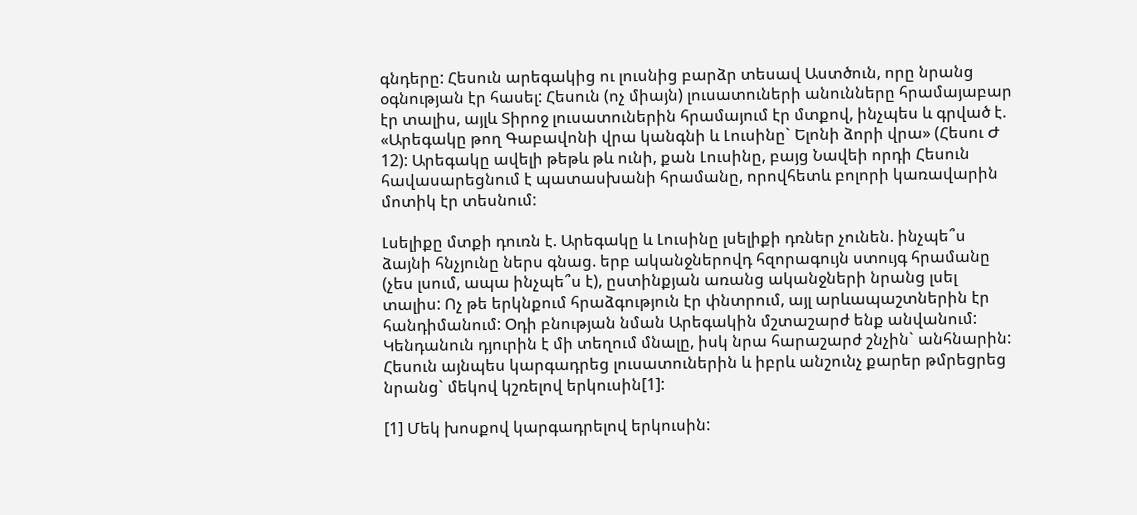գնդերը: Հեսուն արեգակից ու լուսնից բարձր տեսավ Աստծուն, որը նրանց օգնության էր հասել: Հեսուն (ոչ միայն) լուսատուների անունները հրամայաբար էր տալիս, այլև Տիրոջ լուսատուներին հրամայում էր մտքով, ինչպես և գրված է. «Արեգակը թող Գաբավոնի վրա կանգնի և Լուսինը` Ելոնի ձորի վրա» (Հեսու Ժ 12): Արեգակը ավելի թեթև թև ունի, քան Լուսինը, բայց Նավեի որդի Հեսուն հավասարեցնում է պատասխանի հրամանը, որովհետև բոլորի կառավարին մոտիկ էր տեսնում:

Լսելիքը մտքի դուռն է. Արեգակը և Լուսինը լսելիքի դռներ չունեն. ինչպե՞ս ձայնի հնչյունը ներս գնաց. երբ ականջներովդ հզորագույն ստույգ հրամանը (չես լսում, ապա ինչպե՞ս է), ըստինքյան առանց ականջների նրանց լսել տալիս: Ոչ թե երկնքում հրաձգություն էր փնտրում, այլ արևապաշտներին էր հանդիմանում: Օդի բնության նման Արեգակին մշտաշարժ ենք անվանում: Կենդանուն դյուրին է մի տեղում մնալը, իսկ նրա հարաշարժ շնչին` անհնարին: Հեսուն այնպես կարգադրեց լուսատուներին և իբրև անշունչ քարեր թմրեցրեց նրանց` մեկով կշռելով երկուսին[1]:

[1] Մեկ խոսքով կարգադրելով երկուսին: